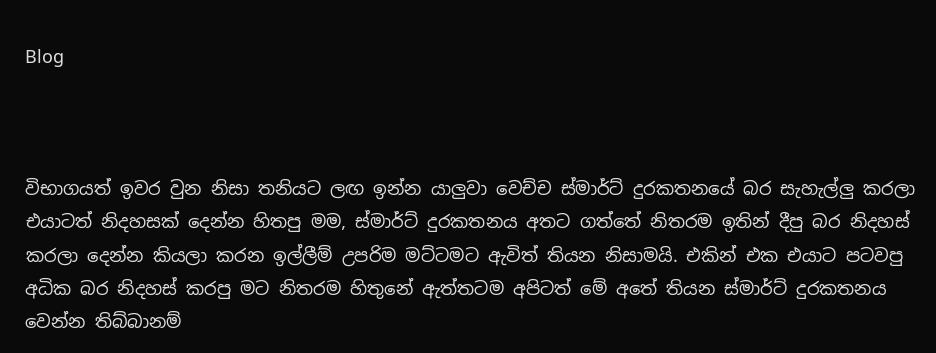Blog



විභාගයත් ඉවර වුන නිසා තනියට ලඟ ඉන්න යාලුවා වෙච්ච ස්මාර්ට් දුරකතනයේ බර සැහැල්ලු කරලා එයාටත් නිදහසක් දෙන්න හිතපු මම, ස්මාර්ට් දුරකතනය අතට ගත්තේ නිතරම ඉතින් දීපු බර නිදහස් කරලා දෙන්න කියලා කරන ඉල්ලීම් උපරිම මට්ටමට ඇවිත් තියන නිසාමයි. එකින් එක එයාට පටවපු අධික බර නිදහස් කරපු මට නිතරම හිතුනේ ඇත්තටම අපිටත් මේ අතේ තියන ස්මාර්ට් දුරකතනය වෙන්න තිබ්බානම්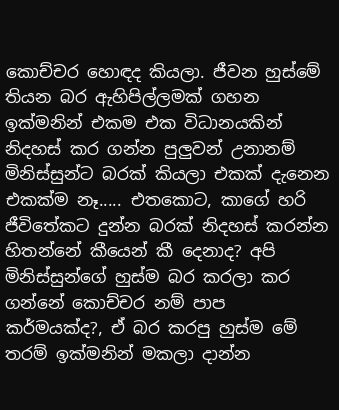කොච්චර හොඳද කියලා. ජීවන හුස්මේ තියන බර ඇහිපිල්ලමක් ගහන ඉක්මනින් එකම එක විධානයකින් නිදහස් කර ගන්න පුලුවන් උනානම් මිනිස්සුන්ට බරක් කියලා එකක් දැනෙන එකක්ම නෑ..... එතකොට, කාගේ හරි ජීවිතේකට දුන්න බරක් නිදහස් කරන්න හිතන්නේ කීයෙන් කී දෙනාද? අපි මිනිස්සුන්ගේ හුස්ම බර කරලා කර ගන්නේ කොච්චර නම් පාප කර්මයක්ද?, ඒ බර කරපු හුස්ම මේ තරම් ඉක්මනින් මකලා දාන්න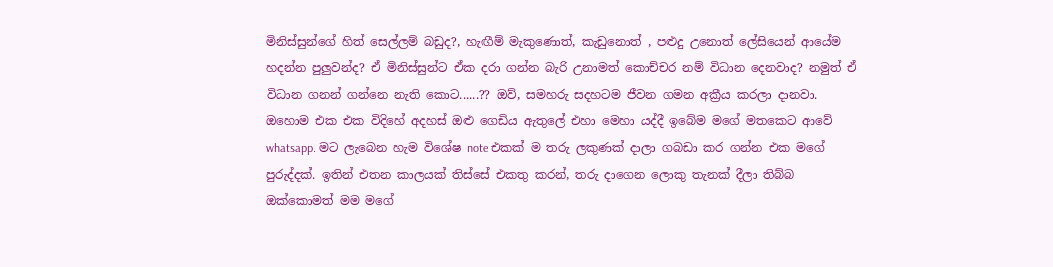මිනිස්සුන්ගේ හිත් සෙල්ලම් බඩුද?, හැඟීම් මැකුණොත්, කැඩුනොත් , පළුදු උනොත් ලේසියෙන් ආයේම හදන්න පුලුවන්ද? ඒ මිනිස්සුන්ට ඒක දරා ගන්න බැරි උනාමත් කොච්චර නම් විධාන දෙනවාද? නමුත් ඒ විධාන ගනන් ගන්නෙ නැති කොට......?? ඔව්, සමහරු සදහටම ජීවන ගමන අක්‍රීය කරලා දානවා. ඔහොම එක එක විදිහේ අදහස් ඔළු ගෙඩිය ඇතුලේ එහා මෙහා යද්දී ඉබේම මගේ මතකෙට ආවේ whatsapp. මට ලැබෙන හැම විශේෂ note එකක් ම තරු ලකුණක් දාලා ගබඩා කර ගන්න එක මගේ පුරුද්දක්. ඉතින් එතන කාලයක් තිස්සේ එකතු කරන්, තරු දාගෙන ලොකු තැනක් දීලා තිබ්බ ඔක්කොමත් මම මගේ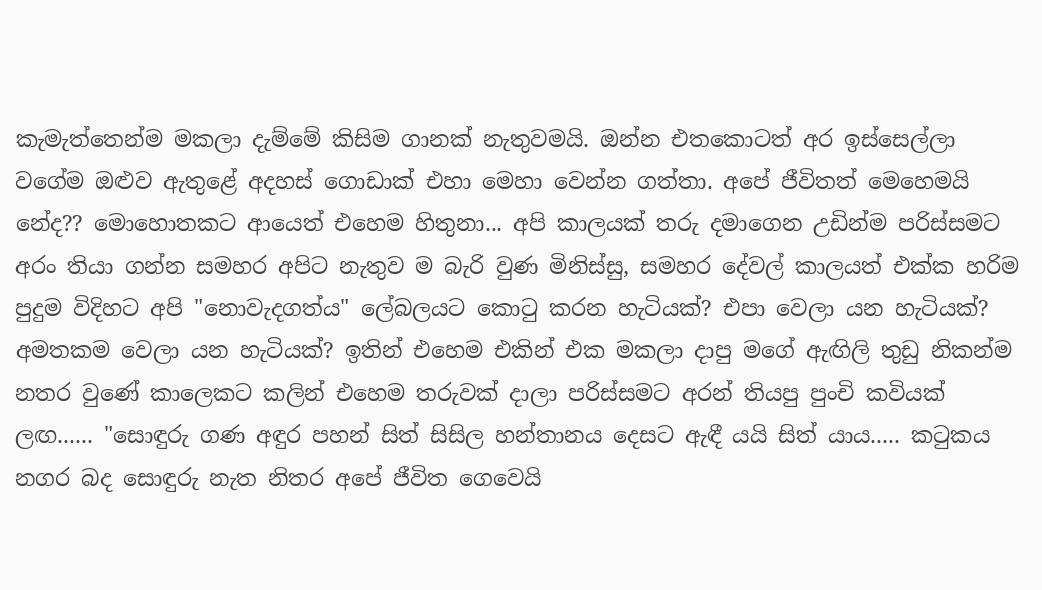කැමැත්තෙන්ම මකලා දැම්මේ කිසිම ගානක් නැතුවමයි. ඔන්න එතකොටත් අර ඉස්සෙල්ලා වගේම ඔළුව ඇතුළේ අදහස් ගොඩාක් එහා මෙහා වෙන්න ගත්තා. අපේ ජීවිතත් මෙහෙමයි නේද?? මොහොතකට ආයෙත් එහෙම හිතුනා... අපි කාලයක් තරු දමාගෙන උඩින්ම පරිස්සමට අරං තියා ගන්න සමහර අපිට නැතුව ම බැරි වුණ මිනිස්සු, සමහර දේවල් කාලයත් එක්ක හරිම පුදුම විදිහට අපි "නොවැදගත්ය" ලේබලයට කොටු කරන හැටියක්? එපා වෙලා යන හැටියක්? අමතකම වෙලා යන හැටියක්? ඉතින් එහෙම එකින් එක මකලා දාපු මගේ ඇඟිලි තුඩු නිකන්ම නතර වුණේ කාලෙකට කලින් එහෙම තරුවක් දාලා පරිස්සමට අරන් තියපු පුංචි කවියක් ලඟ...... "සොඳුරු ගණ අඳුර පහන් සිත් සිසිල හන්තානය දෙසට ඇඳී යයි සිත් යාය..... කටුකය නගර බද සොඳුරු නැත නිතර අපේ ජීවිත ගෙවෙයි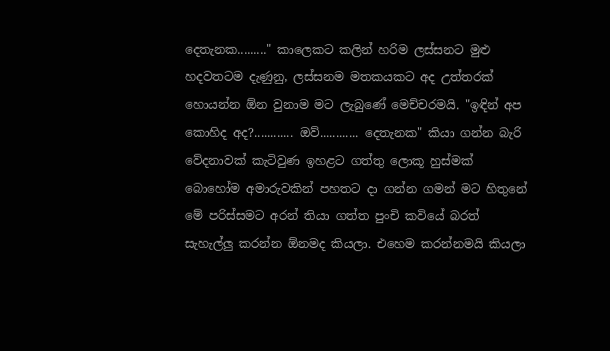දෙතැනක........." කාලෙකට කලින් හරිම ලස්සනට මුළු හදවතටම දැණුනු, ලස්සනම මතකයකට අද උත්තරක් හොයන්න ඕන වුනාම මට ලැබුණේ මෙච්චරමයි. "ඉඳින් අප කොහිද අද?............ ඔව්............ දෙතැනක" කියා ගන්න බැරි වේදනාවක් කැටිවුණ ඉහළට ගත්තු ලොකූ හුස්මක් බොහෝම අමාරුවකින් පහතට දා ගන්න ගමන් මට හිතුනේ මේ පරිස්සමට අරන් තියා ගත්ත පුංචි කවියේ බරත් සැහැල්ලු කරන්න ඕනමද කියලා. එහෙම කරන්නමයි කියලා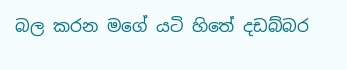බල කරන මගේ යටි හිතේ දඩබ්බර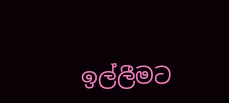ඉල්ලීමට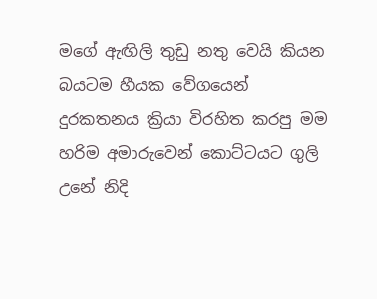මගේ ඇඟිලි තුඩු නතු වෙයි කියන බයටම හීයක වේගයෙන් දුරකතනය ක්‍රියා විරහිත කරපු මම හරිම අමාරුවෙන් කොට්ටයට ගුලි උනේ නිදි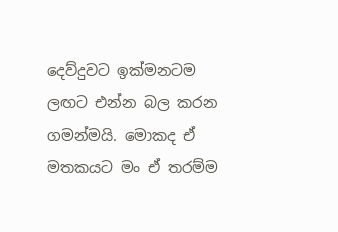දෙව්දුවට ඉක්මනටම ලඟට එන්න බල කරන ගමන්මයි. මොකද ඒ මතකයට මං ඒ තරම්ම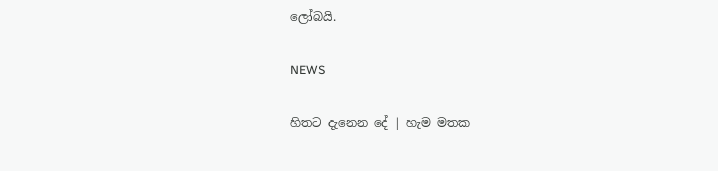ලෝබයි.

NEWS

හිතට දැනෙන දේ | හැම මතක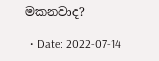මකනවාද?

  • Date: 2022-07-14